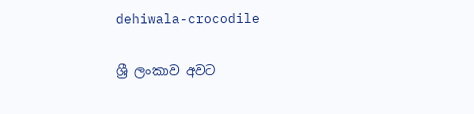dehiwala-crocodile

ශ්‍රී ලංකාව අවට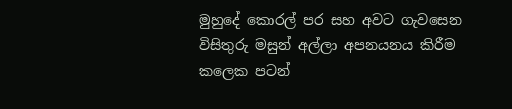මුහුදේ කොරල් පර සහ අවට ගැවසෙන විසිතුරු මසුන් අල්ලා අපනයනය කිරීම කලෙක පටන්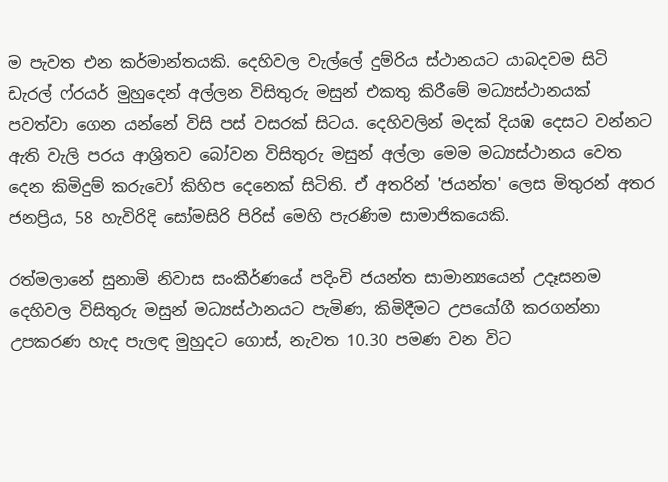ම පැවත එන කර්මාන්තයකි. දෙහිවල වැල්ලේ දුම්රිය ස්ථානයට යාබදවම සිටි ඩැරල් ෆ්රයර් මුහුදෙන් අල්ලන විසිතුරු මසුන් එකතු කිරීමේ මධ්‍යස්ථානයක් පවත්වා ගෙන යන්නේ විසි පස් වසරක් සිටය. දෙහිවලින් මදක් දියඹ දෙසට වන්නට ඇති වැලි පරය ආශ්‍රිතව බෝවන විසිතුරු මසුන් අල්ලා මෙම මධ්‍යස්ථානය වෙත දෙන කිමිදුම් කරුවෝ කිහිප දෙනෙක් සිටිති. ඒ අතරින් 'ජයන්ත' ලෙස මිතුරන් අතර ජනප්‍රිය, 58 හැවිරිදි සෝමසිරි පිරිස් මෙහි පැරණිම සාමාජිකයෙකි.

රත්මලානේ සුනාමි නිවාස සංකීර්ණයේ පදිංචි ජයන්ත සාමාන්‍යයෙන් උදෑසනම දෙහිවල විසිතුරු මසුන් මධ්‍යස්ථානයට පැමිණ, කිමිදීමට උපයෝගී කරගන්නා උපකරණ හැද පැලඳ මුහුදට ගොස්, නැවත 10.30 පමණ වන විට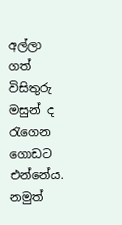අල්ලා ගත් විසිතුරු මසුන් ද රැගෙන ගොඩට එන්නේය. නමුත්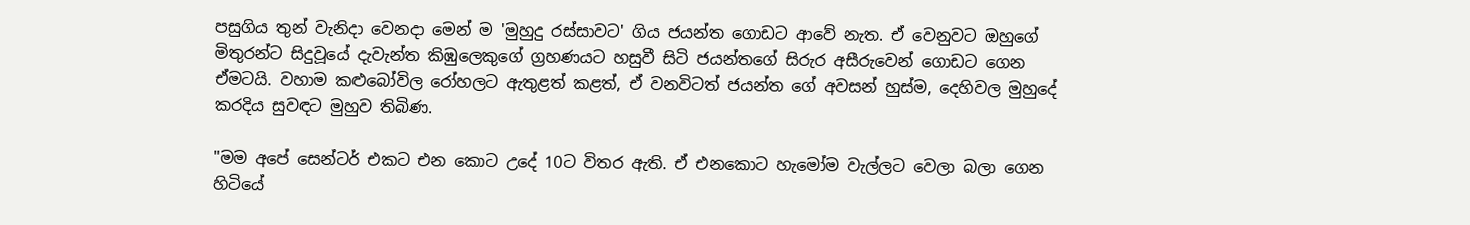පසුගිය තුන් වැනිදා වෙනදා මෙන් ම 'මුහුදු රස්සාවට' ගිය ජයන්ත ගොඩට ආවේ නැත. ඒ වෙනුවට ඔහුගේ මිතුරන්ට සිදුවූයේ දැවැන්ත කිඹුලෙකුගේ ග්‍රහණයට හසුවී සිටි ජයන්තගේ සිරුර අසීරුවෙන් ගොඩට ගෙන ඒමටයි. වහාම කළුබෝවිල රෝහලට ඇතුළත් කළත්, ඒ වනවිටත් ජයන්ත ගේ අවසන් හුස්ම, දෙහිවල මුහුදේ කරදිය සුවඳට මුහුව තිබිණ.

"මම අපේ සෙන්ටර් එකට එන කොට උදේ 10ට විතර ඇති. ඒ එනකොට හැමෝම වැල්ලට වෙලා බලා ගෙන හිටියේ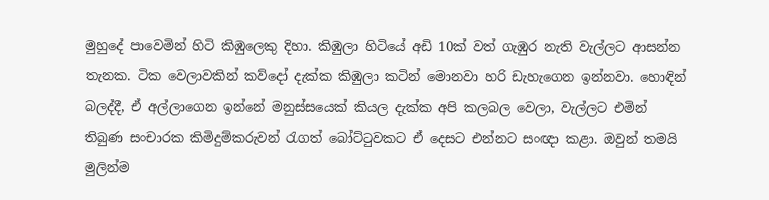මුහුදේ පාවෙමින් හිටි කිඹුලෙකු දිහා. කිඹුලා හිටියේ අඩි 10ක් වත් ගැඹුර නැති වැල්ලට ආසන්න තැනක. ටික වෙලාවකින් කව්දෝ දැක්ක කිඹුලා කටින් මොනවා හරි ඩැහැගෙන ඉන්නවා. හොඳින් බලද්දී, ඒ අල්ලාගෙන ඉන්නේ මනුස්සයෙක් කියල දැක්ක අපි කලබල වෙලා, වැල්ලට එමින් තිබුණ සංචාරක කිමිදුම්කරුවන් රැගත් බෝට්ටුවකට ඒ දෙසට එන්නට සංඥා කළා. ඔවුන් තමයි මුලින්ම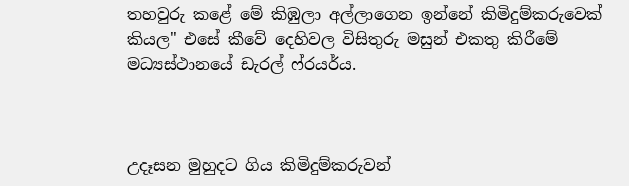තහවුරු කළේ මේ කිඹුලා අල්ලාගෙන ඉන්නේ කිමිදුම්කරුවෙක් කියල" එසේ කීවේ දෙහිවල විසිතුරු මසුන් එකතු කිරීමේ මධ්‍යස්ථානයේ ඩැරල් ෆ්රයර්ය.



උදෑසන මුහුදට ගිය කිමිදුම්කරුවන්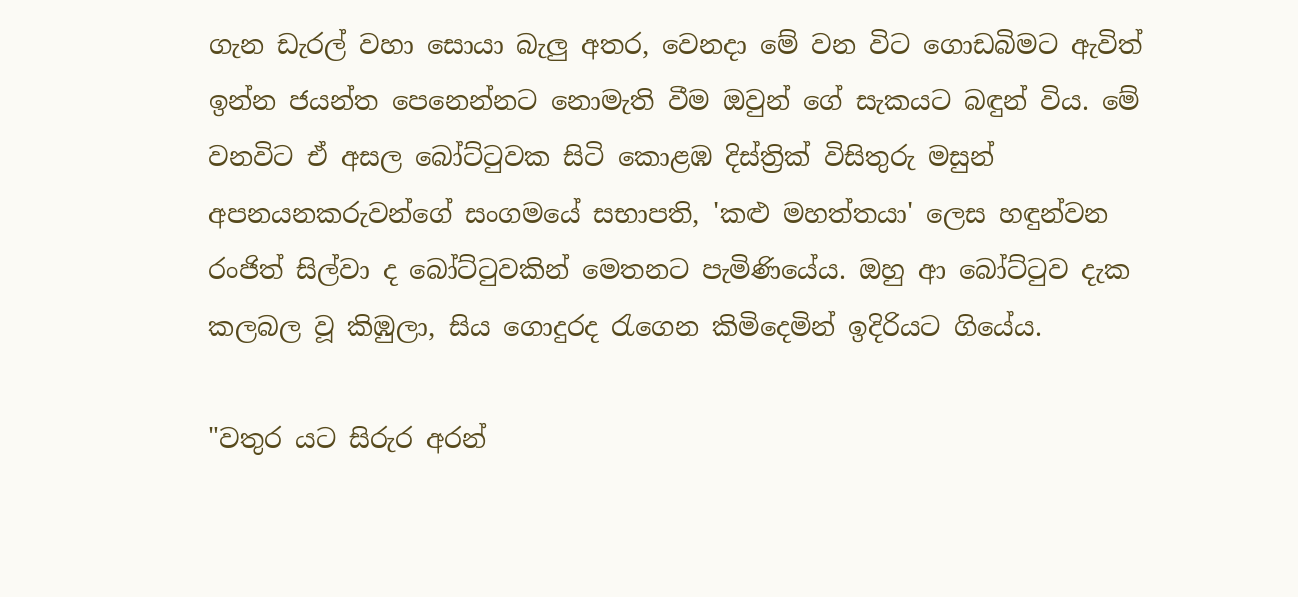ගැන ඩැරල් වහා සොයා බැලු අතර, වෙනදා මේ වන විට ගොඩබිමට ඇවිත් ඉන්න ජයන්ත පෙනෙන්නට නොමැති වීම ඔවුන් ගේ සැකයට බඳුන් විය. මේ වනවිට ඒ අසල බෝට්ටුවක සිටි කොළඹ දිස්ත්‍රික් විසිතුරු මසුන් අපනයනකරුවන්ගේ සංගමයේ සභාපති, 'කළු මහත්තයා' ලෙස හඳුන්වන රංජිත් සිල්වා ද බෝට්ටුවකින් මෙතනට පැමිණියේය. ඔහු ආ බෝට්ටුව දැක කලබල වූ කිඹුලා, සිය ගොදුරද රැගෙන කිමිදෙමින් ඉදිරියට ගියේය.

"වතුර යට සිරුර අරන්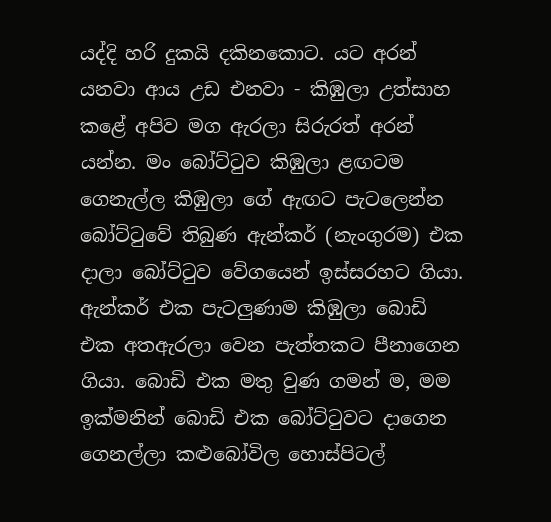යද්දි හරි දුකයි දකිනකොට. යට අරන් යනවා ආය උඩ එනවා - කිඹුලා උත්සාහ කළේ අපිව මග ඇරලා සිරුරත් අරන් යන්න. මං බෝට්ටුව කිඹුලා ළඟටම ගෙනැල්ල කිඹුලා ගේ ඇඟට පැටලෙන්න බෝට්ටුවේ තිබුණ ඇන්කර් (නැංගුරම) එක දාලා බෝට්ටුව වේගයෙන් ඉස්සරහට ගියා. ඇන්කර් එක පැටලුණාම කිඹුලා බොඩි එක අතඇරලා වෙන පැත්තකට පීනාගෙන ගියා. බොඩි එක මතු වුණ ගමන් ම, මම ඉක්මනින් බොඩි එක බෝට්ටුවට දාගෙන ගෙනල්ලා කළුබෝවිල හොස්පිටල්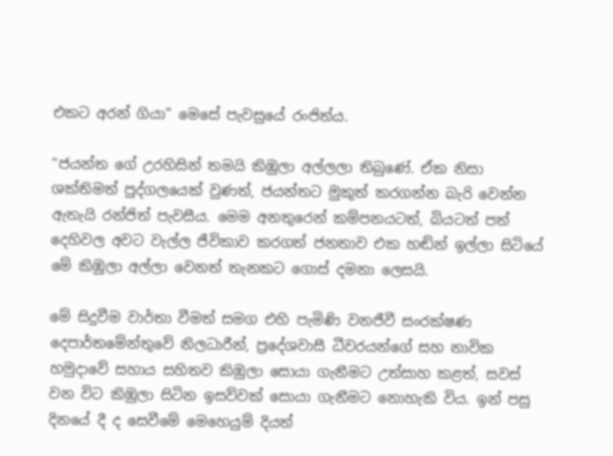එකට අරන් ගියා" මෙසේ පැවසුයේ රංජිත්ය.

“ජයන්ත ගේ උරහිසින් තමයි කිඹුලා අල්ලලා තිබුණේ. ඒක නිසා ශක්තිමත් පුද්ගලයෙක් වුණත්, ජයන්තට මුකුත් කරගන්න බැරි වෙන්න ඇතැයි රන්ජිත් පැවසීය. මෙම අනතුරෙන් කම්පනයටත්, බියටත් පත් දෙහිවල අවට වැල්ල ජීවිකාව කරගත් ජනතාව එක හඬින් ඉල්ලා සිටියේ මේ කිඹුලා අල්ලා වෙනත් තැනකට ගොස් දමනා ලෙසයි.

මේ සිදුවීම වාර්තා වීමත් සමග එහි පැමිණි වනජීවී සංරක්ෂණ දෙපාර්තමේන්තුවේ නිලධාරීන්, ප්‍රදේශවාසී ධීවරයන්ගේ සහ නාවික හමුදාවේ සහාය සහිතව කිඹුලා සොයා ගැනීමට උත්සාහ කළත්, සවස් වන විට කිඹුලා සිටින ඉසව්වක් සොයා ගැනීමට නොහැකි විය. ඉන් පසු දිනයේ දී ද සෙවීමේ මෙහෙයුම් දියත්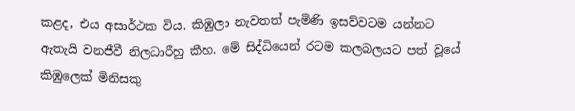කළද, එය අසාර්ථක විය. කිඹුලා නැවතත් පැමිණි ඉසව්වටම යන්නට ඇතැයි වනජීවී නිලධාරීහු කීහ. මේ සිද්ධියෙන් රටම කලබලයට පත් වූයේ කිඹුලෙක් මිනිසකු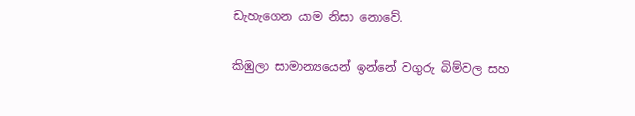ඩැහැගෙන යාම නිසා නොවේ.

කිඹුලා සාමාන්‍යයෙන් ඉන්නේ වගුරු බිම්වල සහ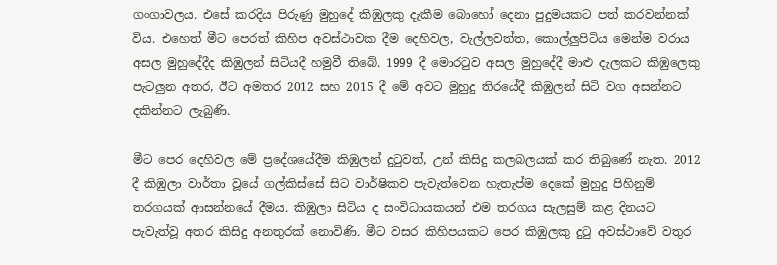ගංගාවලය. එසේ කරදිය පිරුණු මුහුදේ කිඹුලකු දැකීම බොහෝ දෙනා පුදුමයකට පත් කරවන්නක් විය. එහෙත් මීට පෙරත් කිහිප අවස්ථාවක දීම දෙහිවල, වැල්ලවත්ත, කොල්ලුපිටිය මෙන්ම වරාය අසල මුහුදේදීද කිඹුලන් සිටියදී හමුවී තිබේ. 1999 දී මොරටුව අසල මුහුදේදී මාළු දැලකට කිඹුලෙකු පැටලුන අතර, ඊට අමතර 2012 සහ 2015 දී මේ අවට මුහුදු තිරයේදී කිඹුලන් සිටි වග අසන්නට දකින්නට ලැබුණි.

මීට පෙර දෙහිවල මේ ප්‍රදේශයේදීම කිඹුලන් දුටුවත්, උන් කිසිදු කලබලයක් කර තිබුණේ නැත. 2012 දී කිඹුලා වාර්තා වූයේ ගල්කිස්සේ සිට වාර්ෂිකව පැවැත්වෙන හැතැප්ම දෙකේ මුහුදු පිහිනුම් තරගයක් ආසන්නයේ දීමය. කිඹුලා සිටිය ද සංවිධායකයන් එම තරගය සැලසුම් කළ දිනයට පැවැත්වූ අතර කිසිදු අනතුරක් නොවිණි. මීට වසර කිහිපයකට පෙර කිඹුලකු දුටු අවස්ථාවේ වතුර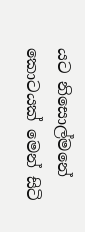යට නිසොල්මනේ කොටයක් මෙන් සිටි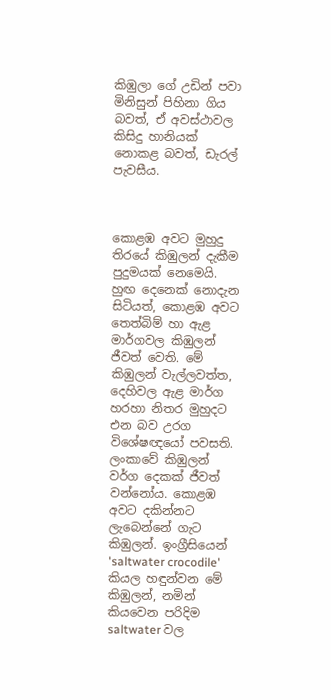කිඹුලා ගේ උඩින් පවා මිනිසුන් පිහිනා ගිය බවත්, ඒ අවස්ථාවල කිසිදු හානියක් නොකළ බවත්, ඩැරල් පැවසීය.



කොළඹ අවට මුහුදු තිරයේ කිඹුලන් දැකීම පුදුමයක් නෙමෙයි. හුඟ දෙනෙක් නොදැන සිටියත්, කොළඹ අවට තෙත්බිම් හා ඇළ මාර්ගවල කිඹුලන් ජීවත් වෙති. මේ කිඹුලන් වැල්ලවත්ත, දෙහිවල ඇළ මාර්ග හරහා නිතර මුහුදට එන බව උරග විශේෂඥයෝ පවසති. ලංකාවේ කිඹුලන් වර්ග දෙකක් ජීවත් වන්නෝය. කොළඹ අවට දකින්නට ලැබෙන්නේ ගැට කිඹුලන්. ඉංග්‍රීසියෙන් 'saltwater crocodile' කියල හඳුන්වන මේ කිඹුලන්, නමින් කියවෙන පරිදිම saltwater වල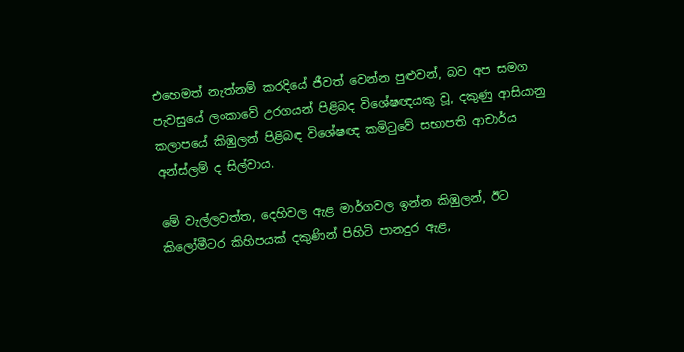එහෙමත් නැත්නම් කරදියේ ජීවත් වෙන්න පුළුවන්, බව අප සමග පැවසුයේ ලංකාවේ උරගයන් පිළිබද විශේෂඥයකු වූ, දකුණු ආසියානු කලාපයේ කිඹුලන් පිළිබඳ විශේෂඥ කමිටුවේ සභාපති ආචාර්ය අන්ස්ලම් ද සිල්වාය.

මේ වැල්ලවත්ත, දෙහිවල ඇළ මාර්ගවල ඉන්න කිඹුලන්, ඊට කිලෝමීටර කිහිපයක් දකුණින් පිහිටි පානදුර ඇළ,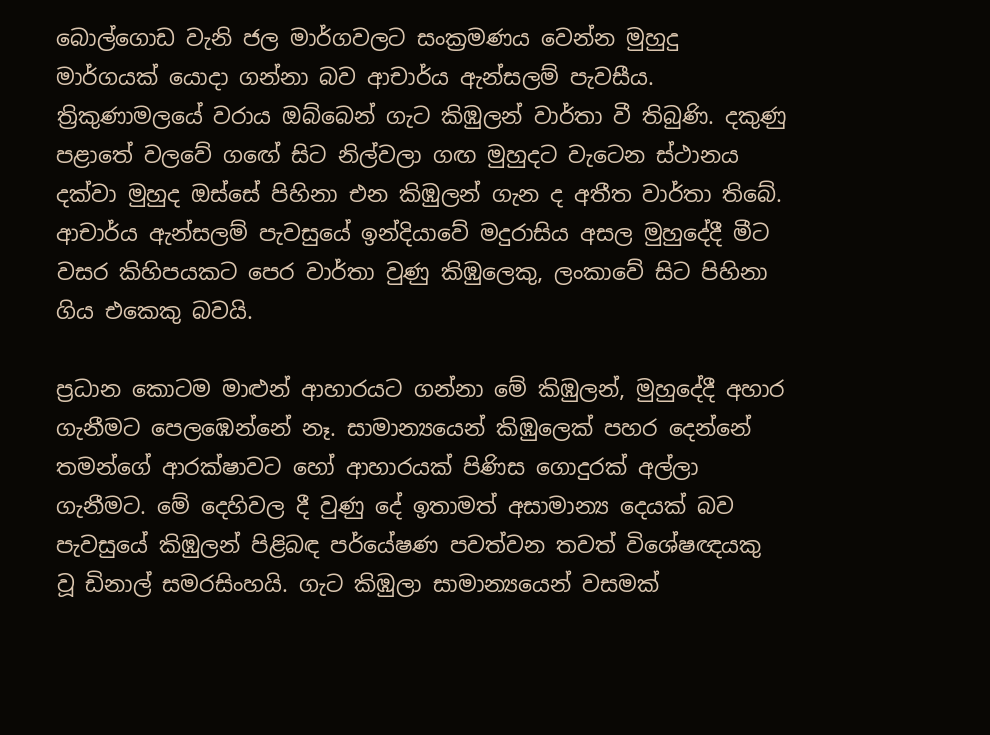බොල්ගොඩ වැනි ජල මාර්ගවලට සංක්‍රමණය වෙන්න මුහුදු මාර්ගයක් යොදා ගන්නා බව ආචාර්ය ඇන්සලම් පැවසීය. ත්‍රිකුණාමලයේ වරාය ඔබ්බෙන් ගැට කිඹුලන් වාර්තා වී තිබුණි. දකුණු පළාතේ වලවේ ගඟේ සිට නිල්වලා ගඟ මුහුදට වැටෙන ස්ථානය දක්වා මුහුද ඔස්සේ පිහිනා එන කිඹුලන් ගැන ද අතීත වාර්තා තිබේ. ආචාර්ය ඇන්සලම් පැවසුයේ ඉන්දියාවේ මදුරාසිය අසල මුහුදේදී මීට වසර කිහිපයකට පෙර වාර්තා වුණු කිඹුලෙකු, ලංකාවේ සිට පිහිනා ගිය එකෙකු බවයි.

ප්‍රධාන කොටම මාළුන් ආහාරයට ගන්නා මේ කිඹුලන්, මුහුදේදී අහාර ගැනීමට පෙලඹෙන්නේ නෑ. සාමාන්‍යයෙන් කිඹුලෙක් පහර දෙන්නේ තමන්ගේ ආරක්ෂාවට හෝ ආහාරයක් පිණිස ගොදුරක් අල්ලා ගැනීමට. මේ දෙහිවල දී වුණු දේ ඉතාමත් අසාමාන්‍ය දෙයක් බව පැවසුයේ කිඹුලන් පිළිබඳ පර්‌යේෂණ පවත්වන තවත් විශේෂඥයකු වූ ඩිනාල් සමරසිංහයි. ගැට කිඹුලා සාමාන්‍යයෙන් වසමක්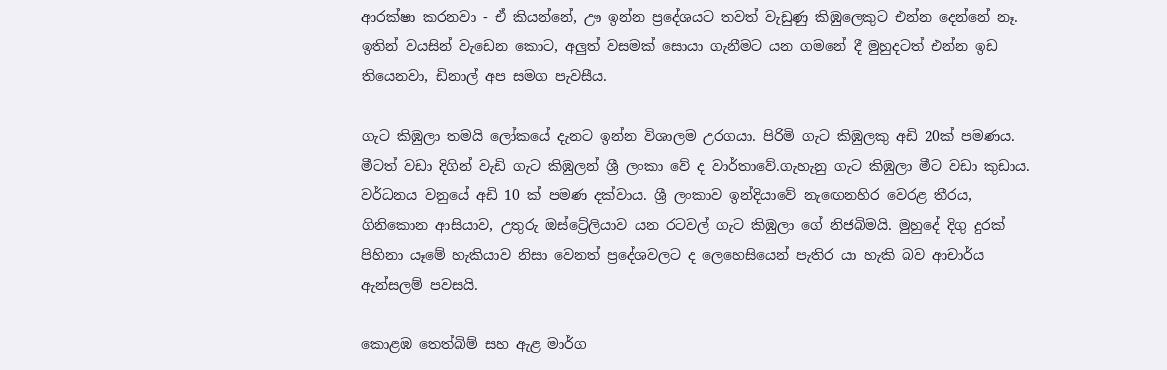ආරක්ෂා කරනවා - ඒ කියන්නේ, ඌ ඉන්න ප්‍රදේශයට තවත් වැඩුණු කිඹුලෙකුට එන්න දෙන්නේ නෑ. ඉතින් වයසින් වැඩෙන කොට, අලුත් වසමක් සොයා ගැනීමට යන ගමනේ දී මුහුදටත් එන්න ඉඩ තියෙනවා, ඩිනාල් අප සමග පැවසීය.

ගැට කිඹුලා තමයි ලෝකයේ දැනට ඉන්න විශාලම උරගයා. පිරිමි ගැට කිඹුලකු අඩි 20ක් පමණය. මීටත් වඩා දිගින් වැඩි ගැට කිඹුලන් ශ්‍රී ලංකා වේ ද වාර්තාවේ.ගැහැනු ගැට කිඹුලා මීට වඩා කුඩාය. වර්ධනය වනුයේ අඩි 10 ක් පමණ දක්වාය. ශ්‍රී ලංකාව ඉන්දියාවේ නැඟෙනහිර වෙරළ තීරය, ගිනිකොන ආසියාව, උතුරු ඔස්ට්‍රේලියාව යන රටවල් ගැට කිඹුලා ගේ නිජබිමයි. මුහුදේ දිගු දුරක් පිහිනා යෑමේ හැකියාව නිසා වෙනත් ප්‍රදේශවලට ද ලෙහෙසියෙන් පැතිර යා හැකි බව ආචාර්ය ඇන්සලම් පවසයි.

කොළඹ තෙත්බිම් සහ ඇළ මාර්ග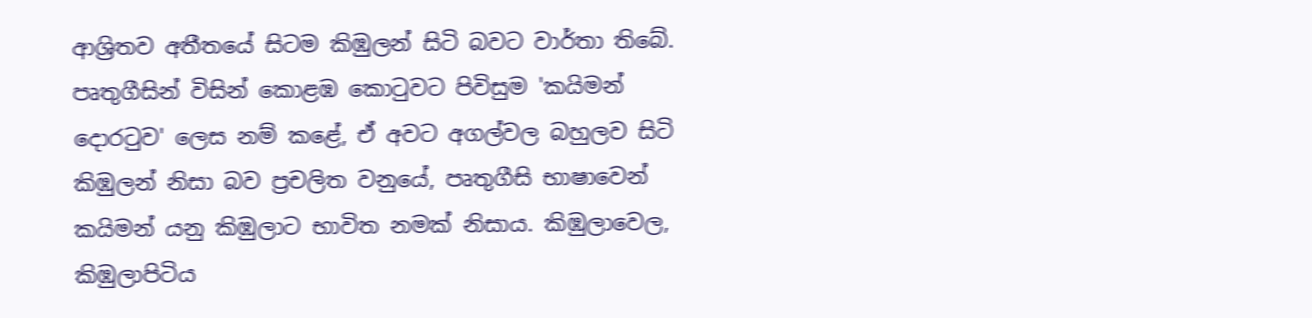ආශ්‍රිතව අතීතයේ සිටම කිඹුලන් සිටි බවට වාර්තා තිබේ. පෘතුගීසින් විසින් කොළඹ කොටුවට පිවිසුම 'කයිමන් දොරටුව' ලෙස නම් කළේ, ඒ අවට අගල්වල බහුලව සිටි කිඹුලන් නිසා බව ප්‍රචලිත වනුයේ, පෘතුගීසි භාෂාවෙන් කයිමන් යනු කිඹුලාට භාවිත නමක් නිසාය. කිඹුලාවෙල, කිඹුලාපිටිය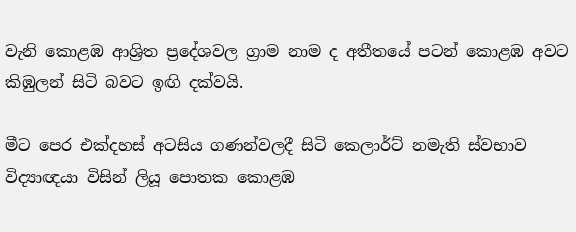වැනි කොළඹ ආශ්‍රිත ප්‍රදේශවල ග්‍රාම නාම ද අතීතයේ පටන් කොළඹ අවට කිඹුලන් සිටි බවට ඉඟි දක්වයි.

මීට පෙර එක්දහස් අටසිය ගණන්වලදී සිටි කෙලාර්ට් නමැති ස්වභාව විද්‍යාඥයා විසින් ලියූ පොතක කොළඹ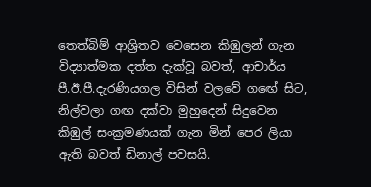තෙත්බිම් ආශ්‍රිතව වෙසෙන කිඹුලන් ගැන විද්‍යාත්මක දත්ත දැක්වූ බවත්, ආචාර්ය පී.ඊ.පී.දැරණියගල විසින් වලවේ ගඟේ සිට, නිල්වලා ගඟ දක්වා මුහුදෙන් සිදුවෙන කිඹුල් සංක්‍රමණයක් ගැන මින් පෙර ලියා ඇති බවත් ඩිනාල් පවසයි.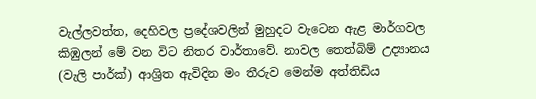වැල්ලවත්ත, දෙහිවල ප්‍රදේශවලින් මුහුදට වැටෙන ඇළ මාර්ගවල කිඹුලන් මේ වන විට නිතර වාර්තාවේ. නාවල තෙත්බිම් උද්‍යානය (වැලි පාර්ක්) ආශ්‍රිත ඇවිදින මං තීරුව මෙන්ම අත්තිඩිය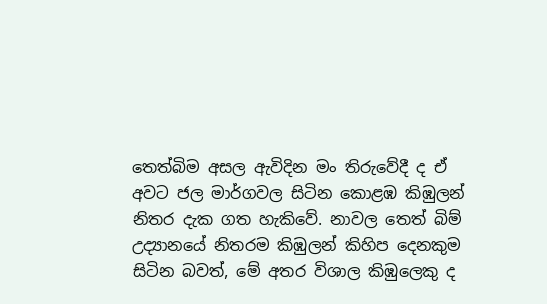තෙත්බිම අසල ඇවිදින මං තිරුවේදී ද ඒ අවට ජල මාර්ගවල සිටින කොළඹ කිඹුලන් නිතර දැක ගත හැකිවේ. නාවල තෙත් බිම් උද්‍යානයේ නිතරම කිඹුලන් කිහිප දෙනකුම සිටින බවත්, මේ අතර විශාල කිඹුලෙකු ද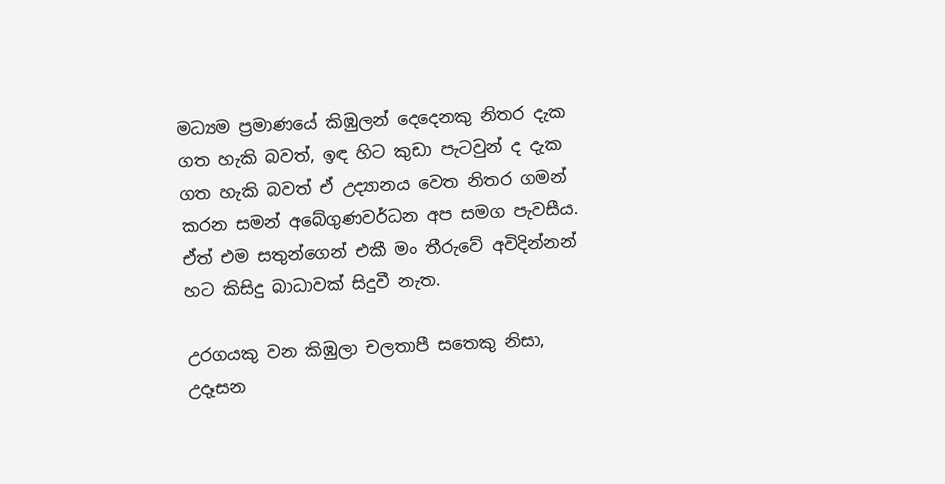මධ්‍යම ප්‍රමාණයේ කිඹුලන් දෙදෙනකු නිතර දැක ගත හැකි බවත්, ඉඳ හිට කුඩා පැටවුන් ද දැක ගත හැකි බවත් ඒ උද්‍යානය වෙත නිතර ගමන් කරන සමන් අබේගුණවර්ධන අප සමග පැවසීය. ඒත් එම සතුන්ගෙන් එකී මං තීරුවේ අවිදින්නන් හට කිසිදු බාධාවක් සිදුවී නැත.

උරගයකු වන කිඹුලා චලතාපී සතෙකු නිසා, උදෑසන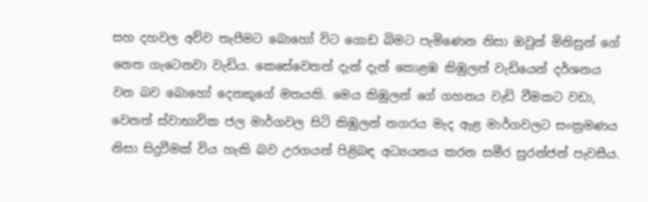සහ දහවල අව්ව තැපීමට බොහෝ විට ගොඩ බිමට පැමිණෙන නිසා ඔවුන් මිනිසුන් ගේ නෙත ගැටෙනවා වැඩිය. කෙසේවෙතත් දැන් දැන් කොළඹ කිඹුලන් වැඩියෙන් දර්ශනය වන බව බොහෝ දෙනකුගේ මතයකි. මෙය කිඹුලන් ගේ ගහනය වැඩි වීමකට වඩා, වෙනත් ස්වාභාවික ජල මාර්ගවල සිටි කිඹුලන් නගරය මැද ඇළ මාර්ගවලට සංක්‍රමණය නිසා සිදුවීමක් විය හැකි බව උරගයන් පිළිබඳ අධ්‍යයනය කරන සමීර සුරන්ජන් පැවසීය.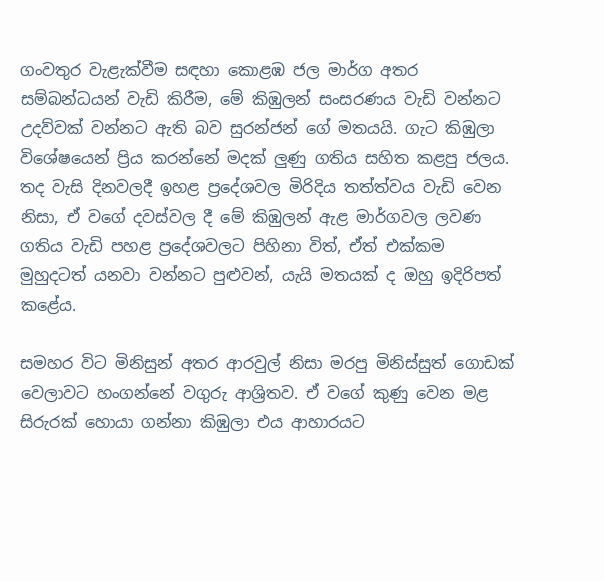ගංවතුර වැළැක්වීම සඳහා කොළඹ ජල මාර්ග අතර සම්බන්ධයන් වැඩි කිරීම, මේ කිඹුලන් සංසරණය වැඩි වන්නට උදව්වක් වන්නට ඇති බව සුරන්ජන් ගේ මතයයි. ගැට කිඹුලා විශේෂයෙන් ප්‍රිය කරන්නේ මදක් ලුණු ගතිය සහිත කළපු ජලය. තද වැසි දිනවලදී ඉහළ ප්‍රදේශවල මිරිදිය තත්ත්වය වැඩි වෙන නිසා, ඒ වගේ දවස්වල දී මේ කිඹුලන් ඇළ මාර්ගවල ලවණ ගතිය වැඩි පහළ ප්‍රදේශවලට පිහිනා විත්, ඒත් එක්කම මුහුදටත් යනවා වන්නට පුළුවන්, යැයි මතයක් ද ඔහු ඉදිරිපත් කළේය.

සමහර විට මිනිසුන් අතර ආරවුල් නිසා මරපු මිනිස්සුත් ගොඩක් වෙලාවට හංගන්නේ වගුරු ආශ්‍රිතව. ඒ වගේ කුණු වෙන මළ සිරුරක් හොයා ගන්නා කිඹුලා එය ආහාරයට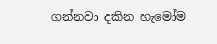ගන්නවා දකින හැමෝම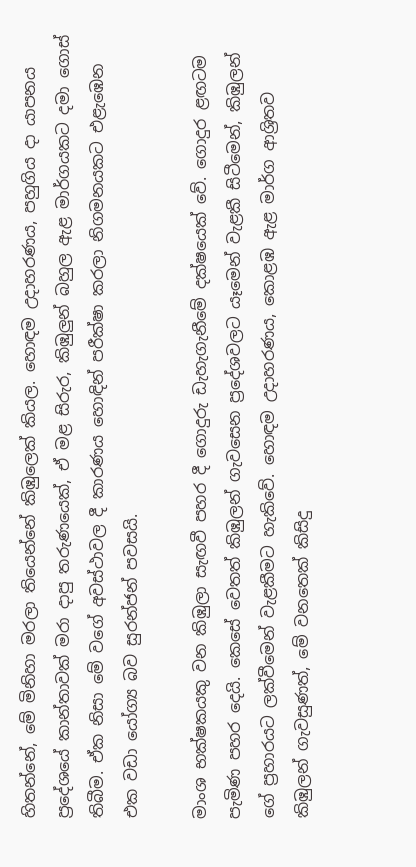හිතන්නේ, මේ මිනිහා මරලා තියෙන්නේ කිඹුලෙක් කියල. හොඳම උදාහරණය, පහුගිය දා යාපනය ප්‍රදේශයේ කාන්තාවක් මරා දාපු තරුණයෙක්, ඒ මළ සිරුර, කිඹුලුන් බහුල ඇළ මාර්ගයකට දමා ගොස් තිබීම. ඒක නිසා මේ වගේ අවස්ථාවල දී කාරණය හොඳින් පරීක්ෂා කරලා නිගමනයකට එළැඹෙන එක වඩා යෝග්‍ය බව සුරන්ජන් පවසයි.

මාංශ භක්ෂකයකු වන කිඹුලා සැඟවී පහර දී ගොදුරු ඩැහැගැනීමේ දක්ෂයෙක් වේ. ගොදුර ළඟටම පැමිණ පහර දෙයි. කෙසේ වෙතත් කිඹුලන් ගැවසෙන ප්‍රදේශවලට යෑමෙන් වැළකී සිටීමෙන්, කිඹුලන් ගේ ප්‍රහාරයට ලක්වීමෙන් වැළකීමට හැකිවේ. හොඳම උදාහරණය, කොළඹ ඇළ මාර්ග ආශ්‍රිතව කිඹුලන් ගැවසුණත්, මේ වනතෙක් කිසිදු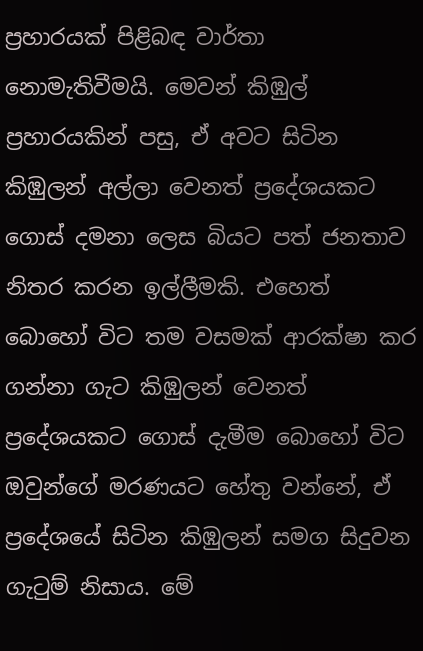ප්‍රහාරයක් පිළිබඳ වාර්තා නොමැතිවීමයි. මෙවන් කිඹුල් ප්‍රහාරයකින් පසු, ඒ අවට සිටින කිඹුලන් අල්ලා වෙනත් ප්‍රදේශයකට ගොස් දමනා ලෙස බියට පත් ජනතාව නිතර කරන ඉල්ලීමකි. එහෙත් බොහෝ විට තම වසමක් ආරක්ෂා කර ගන්නා ගැට කිඹුලන් වෙනත් ප්‍රදේශයකට ගොස් දැමීම බොහෝ විට ඔවුන්ගේ මරණයට හේතු වන්නේ, ඒ ප්‍රදේශයේ සිටින කිඹුලන් සමග සිදුවන ගැටුම් නිසාය. මේ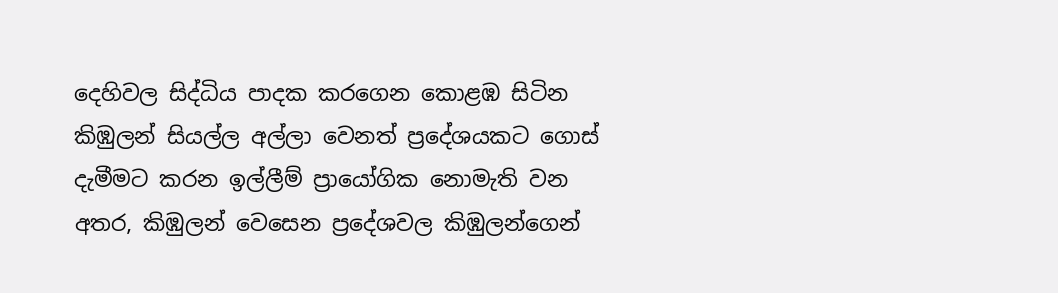දෙහිවල සිද්ධිය පාදක කරගෙන කොළඹ සිටින කිඹුලන් සියල්ල අල්ලා වෙනත් ප්‍රදේශයකට ගොස් දැමීමට කරන ඉල්ලීම් ප්‍රායෝගික නොමැති වන අතර, කිඹුලන් වෙසෙන ප්‍රදේශවල කිඹුලන්ගෙන්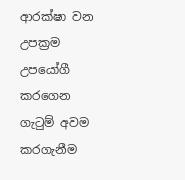ආරක්ෂා වන උපක්‍රම උපයෝගී කරගෙන ගැටුම් අවම කරගැනීම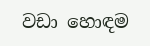වඩා හොඳම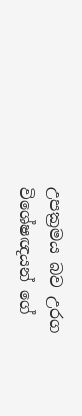උපක්‍රමය බව උරග විශේෂඥයන් ගේ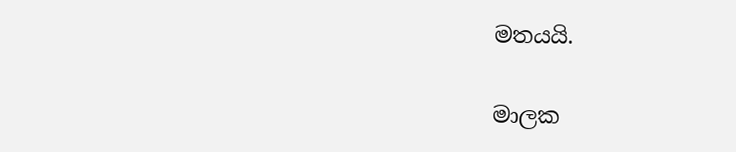මතයයි.

මාලක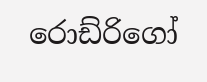රොඩ්රිගෝ